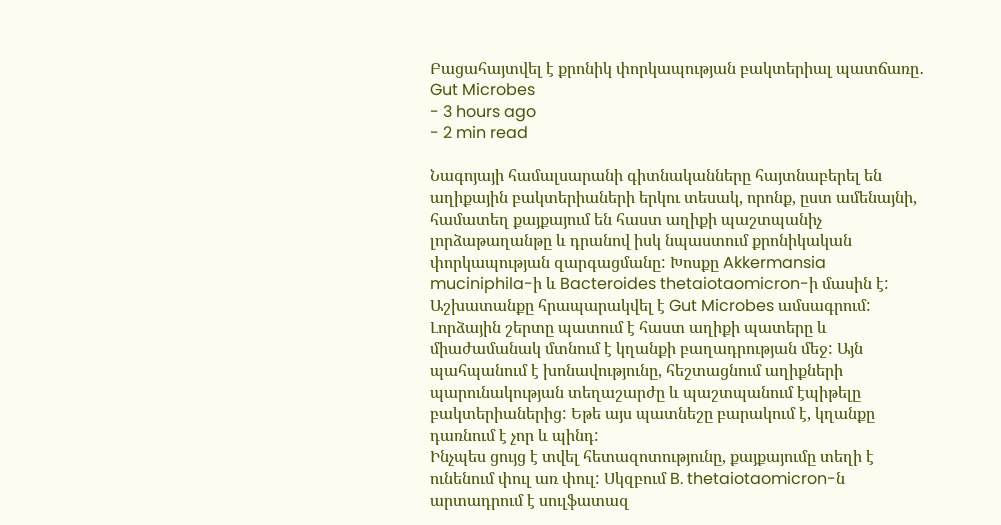Բացահայտվել է քրոնիկ փորկապության բակտերիալ պատճառը․ Gut Microbes
- 3 hours ago
- 2 min read

Նագոյայի համալսարանի գիտնականները հայտնաբերել են աղիքային բակտերիաների երկու տեսակ, որոնք, ըստ ամենայնի, համատեղ քայքայում են հաստ աղիքի պաշտպանիչ լորձաթաղանթը և դրանով իսկ նպաստում քրոնիկական փորկապության զարգացմանը: Խոսքը Akkermansia muciniphila-ի և Bacteroides thetaiotaomicron-ի մասին է: Աշխատանքը հրապարակվել է Gut Microbes ամսագրում:
Լորձային շերտը պատում է հաստ աղիքի պատերը և միաժամանակ մտնում է կղանքի բաղադրության մեջ: Այն պահպանում է խոնավությունը, հեշտացնում աղիքների պարունակության տեղաշարժը և պաշտպանում էպիթելը բակտերիաներից: Եթե այս պատնեշը բարակում է, կղանքը դառնում է չոր և պինդ:
Ինչպես ցույց է տվել հետազոտությունը, քայքայումը տեղի է ունենում փուլ առ փուլ: Սկզբում B. thetaiotaomicron-ն արտադրում է սուլֆատազ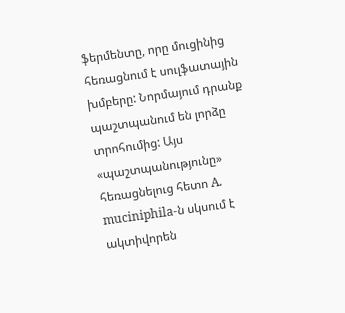ֆերմենտը, որը մուցինից հեռացնում է սուլֆատային խմբերը: Նորմայում դրանք պաշտպանում են լորձը տրոհումից: Այս «պաշտպանությունը» հեռացնելուց հետո A. muciniphila-ն սկսում է ակտիվորեն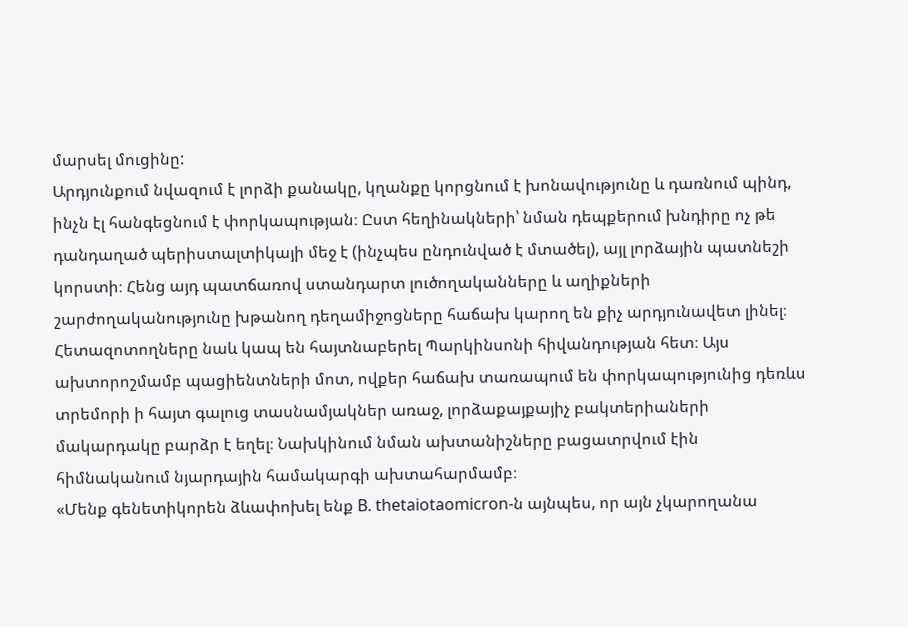մարսել մուցինը:
Արդյունքում նվազում է լորձի քանակը, կղանքը կորցնում է խոնավությունը և դառնում պինդ, ինչն էլ հանգեցնում է փորկապության։ Ըստ հեղինակների՝ նման դեպքերում խնդիրը ոչ թե դանդաղած պերիստալտիկայի մեջ է (ինչպես ընդունված է մտածել), այլ լորձային պատնեշի կորստի։ Հենց այդ պատճառով ստանդարտ լուծողականները և աղիքների շարժողականությունը խթանող դեղամիջոցները հաճախ կարող են քիչ արդյունավետ լինել։
Հետազոտողները նաև կապ են հայտնաբերել Պարկինսոնի հիվանդության հետ։ Այս ախտորոշմամբ պացիենտների մոտ, ովքեր հաճախ տառապում են փորկապությունից դեռևս տրեմորի ի հայտ գալուց տասնամյակներ առաջ, լորձաքայքայիչ բակտերիաների մակարդակը բարձր է եղել։ Նախկինում նման ախտանիշները բացատրվում էին հիմնականում նյարդային համակարգի ախտահարմամբ։
«Մենք գենետիկորեն ձևափոխել ենք B. thetaiotaomicron-ն այնպես, որ այն չկարողանա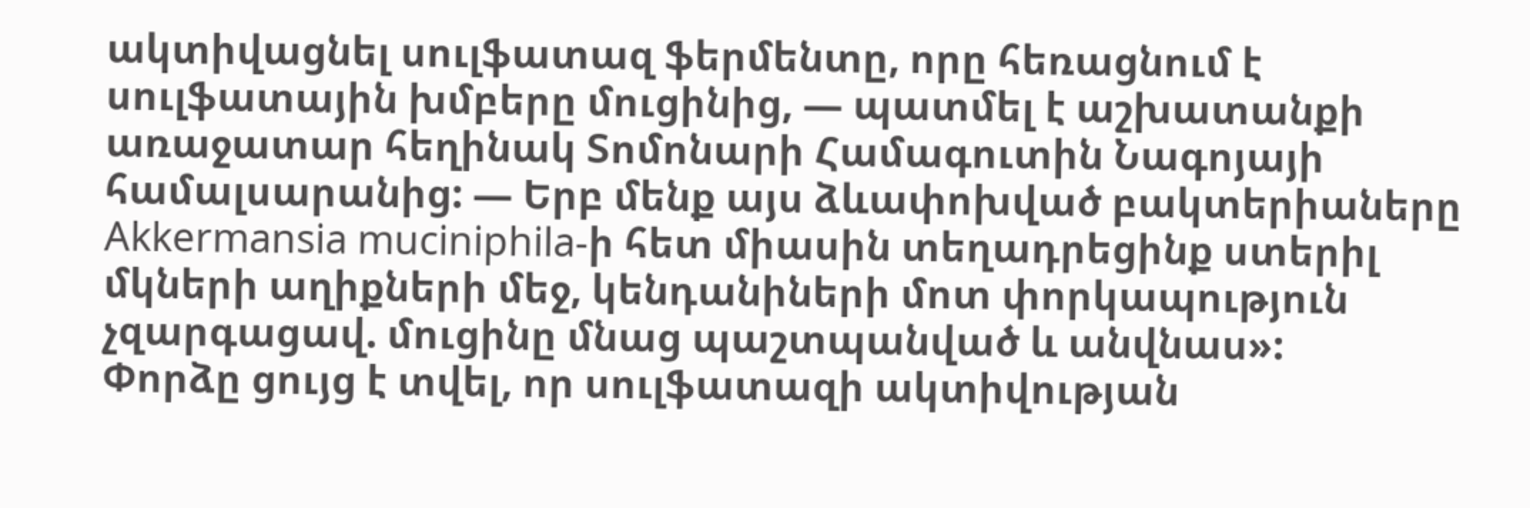ակտիվացնել սուլֆատազ ֆերմենտը, որը հեռացնում է սուլֆատային խմբերը մուցինից, — պատմել է աշխատանքի առաջատար հեղինակ Տոմոնարի Համագուտին Նագոյայի համալսարանից: — Երբ մենք այս ձևափոխված բակտերիաները Akkermansia muciniphila-ի հետ միասին տեղադրեցինք ստերիլ մկների աղիքների մեջ, կենդանիների մոտ փորկապություն չզարգացավ. մուցինը մնաց պաշտպանված և անվնաս»:
Փորձը ցույց է տվել, որ սուլֆատազի ակտիվության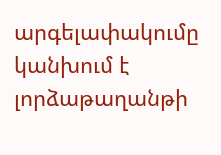արգելափակումը կանխում է լորձաթաղանթի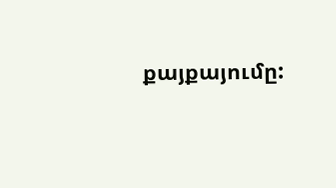քայքայումը: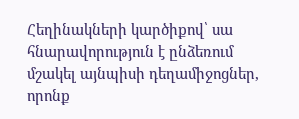Հեղինակների կարծիքով՝ սա հնարավորություն է ընձեռում մշակել այնպիսի դեղամիջոցներ, որոնք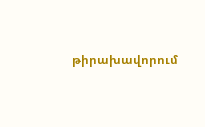թիրախավորում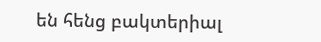են հենց բակտերիալ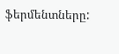ֆերմենտները: